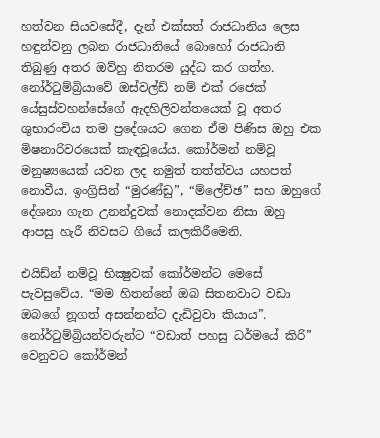හත්වන සියවසේදී, දැන් එක්සත් රාජධානිය ලෙස හඳුන්වනු ලබන රාජධානියේ බොහෝ රාජධානි තිබුණු අතර ඔව්හු නිතරම යුද්ධ කර ගත්හ. නෝර්ටුම්බ්‍රියාවේ ඔස්වල්ඩ් නම් එක් රජෙක් යේසුස්වහන්සේගේ ඇදහිලිවන්තයෙක් වූ අතර ශුභාරංචිය තම ප්‍රදේශයට ගෙන ඒම පිණිස ඔහු එක මිෂනාරිවරයෙක් කැඳවූයේය. කෝර්මන් නම්වූ මනුෂ්‍යයෙක් යවන ලද නමුත් තත්ත්වය යහපත් නොවීය. ඉංග්‍රිසින් “මුරණ්ඩු”, “ම්ලේච්ඡ” සහ ඔහුගේ දේශනා ගැන උනන්දුවක් නොදක්වන නිසා ඔහු ආපසු හැරී නිවසට ගියේ කලකිරීමෙනි.

එයිඩ්න් නම්වූ භික්‍ෂුවක් කෝර්මන්ට මෙසේ පැවසුවේය. “මම හිතන්නේ ඔබ සිතනවාට වඩා ඔබගේ නූගත් අසන්නන්ට දැඩිවුවා කියාය”. නෝර්ටුම්බ්‍රියන්වරුන්ට “වඩාත් පහසු ධර්මයේ කිරි” වෙනුවට කෝර්මන්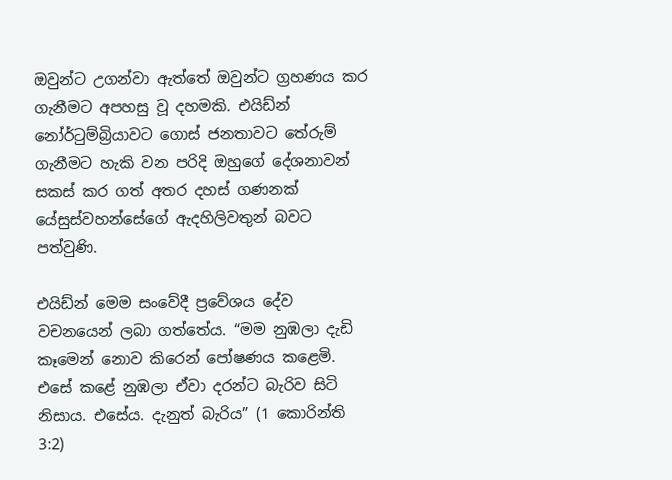ඔවුන්ට උගන්වා ඇත්තේ ඔවුන්ට ග්‍රහණය කර ගැනීමට අපහසු වූ දහමකි. එයිඩ්න් නෝර්ටුම්බ්‍රියාවට ගොස් ජනතාවට තේරුම් ගැනීමට හැකි වන පරිදි ඔහුගේ දේශනාවන් සකස් කර ගත් අතර දහස් ගණනක් යේසුස්වහන්සේගේ ඇදහිලිවතුන් බවට පත්වුණි.

එයිඩ්න් මෙම සංවේදී ප්‍රවේශය දේව වචනයෙන් ලබා ගත්තේය. “මම නුඹලා දැඩි කෑමෙන් නොව කිරෙන් පෝෂණය කළෙමි. එසේ කළේ නුඹලා ඒවා දරන්ට බැරිව සිටි නිසාය. එසේය. දැනුත් බැරිය” (1 කොරින්ති 3:2)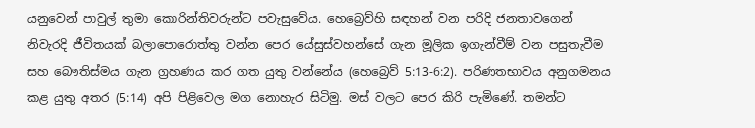යනුවෙන් පාවුල් තුමා කොරින්තිවරුන්ට පවැසුවේය. හෙබ්‍රෙව්හි සඳහන් වන පරිදි ජනතාවගෙන් නිවැරදි ජීවිතයක් බලාපොරොත්තු වන්න පෙර යේසුස්වහන්සේ ගැන මූලික ඉගැන්වීම් වන පසුතැවීම සහ බෞතිස්මය ගැන ග්‍රහණය කර ගත යුතු වන්නේය (හෙබ්‍රෙව් 5:13-6:2). පරිණතභාවය අනුගමනය කළ යුතු අතර (5:14) අපි පිළිවෙල මග නොහැර සිටිමු. මස් වලට පෙර කිරි පැමිණේ. තමන්ට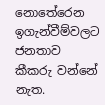නොතේරෙන ඉගැන්වීම්වලට ජනතාව කීකරු වන්නේ නැත.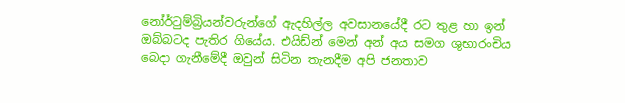නෝර්ටුම්බ්‍රියන්වරුන්ගේ ඇදහිල්ල අවසානයේදී රට තුළ හා ඉන් ඔබ්බටද පැතිර ගියේය. එයිඩ්න් මෙන් අන් අය සමග ශුභාරංචිය බෙදා ගැනීමේදී ඔවුන් සිටින තැනදීම අපි ජනතාව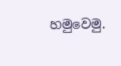හමුවෙමු.